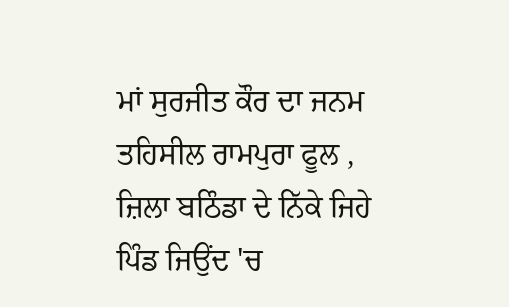ਮਾਂ ਸੁਰਜੀਤ ਕੌਰ ਦਾ ਜਨਮ ਤਹਿਸੀਲ ਰਾਮਪੁਰਾ ਫੂਲ , ਜ਼ਿਲਾ ਬਠਿੰਡਾ ਦੇ ਨਿੱਕੇ ਜਿਹੇ ਪਿੰਡ ਜਿਉਂਦ 'ਚ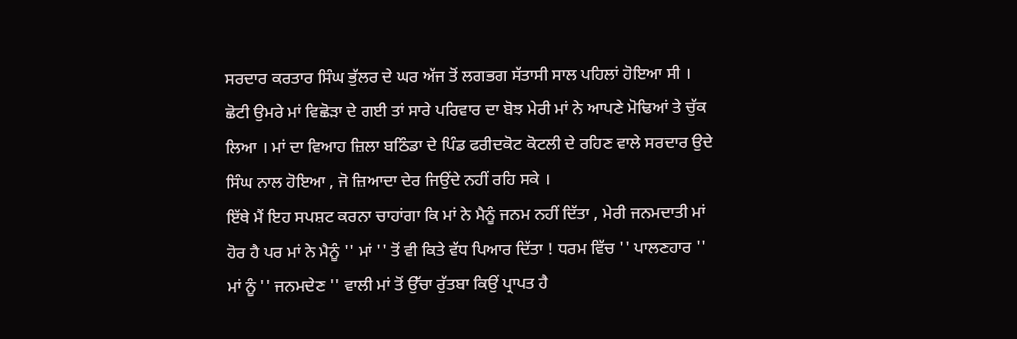ਸਰਦਾਰ ਕਰਤਾਰ ਸਿੰਘ ਭੁੱਲਰ ਦੇ ਘਰ ਅੱਜ ਤੋਂ ਲਗਭਗ ਸੱਤਾਸੀ ਸਾਲ ਪਹਿਲਾਂ ਹੋਇਆ ਸੀ । ਛੋਟੀ ਉਮਰੇ ਮਾਂ ਵਿਛੋੜਾ ਦੇ ਗਈ ਤਾਂ ਸਾਰੇ ਪਰਿਵਾਰ ਦਾ ਬੋਝ ਮੇਰੀ ਮਾਂ ਨੇ ਆਪਣੇ ਮੋਢਿਆਂ ਤੇ ਚੁੱਕ ਲਿਆ । ਮਾਂ ਦਾ ਵਿਆਹ ਜ਼ਿਲਾ ਬਠਿੰਡਾ ਦੇ ਪਿੰਡ ਫਰੀਦਕੋਟ ਕੋਟਲੀ ਦੇ ਰਹਿਣ ਵਾਲੇ ਸਰਦਾਰ ਉਦੇ ਸਿੰਘ ਨਾਲ ਹੋਇਆ , ਜੋ ਜ਼ਿਆਦਾ ਦੇਰ ਜਿਉਂਦੇ ਨਹੀਂ ਰਹਿ ਸਕੇ ।
ਇੱਥੇ ਮੈਂ ਇਹ ਸਪਸ਼ਟ ਕਰਨਾ ਚਾਹਾਂਗਾ ਕਿ ਮਾਂ ਨੇ ਮੈਨੂੰ ਜਨਮ ਨਹੀਂ ਦਿੱਤਾ , ਮੇਰੀ ਜਨਮਦਾਤੀ ਮਾਂ ਹੋਰ ਹੈ ਪਰ ਮਾਂ ਨੇ ਮੈਨੂੰ '' ਮਾਂ '' ਤੋਂ ਵੀ ਕਿਤੇ ਵੱਧ ਪਿਆਰ ਦਿੱਤਾ ! ਧਰਮ ਵਿੱਚ '' ਪਾਲਣਹਾਰ '' ਮਾਂ ਨੂੰ '' ਜਨਮਦੇਣ '' ਵਾਲੀ ਮਾਂ ਤੋਂ ਉੱਚਾ ਰੁੱਤਬਾ ਕਿਉਂ ਪ੍ਰਾਪਤ ਹੈ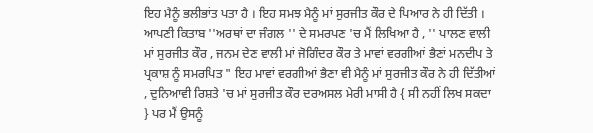ਇਹ ਮੈਨੂੰ ਭਲੀਭਾਂਤ ਪਤਾ ਹੈ । ਇਹ ਸਮਝ ਮੈਨੂੰ ਮਾਂ ਸੁਰਜੀਤ ਕੌਰ ਦੇ ਪਿਆਰ ਨੇ ਹੀ ਦਿੱਤੀ । ਆਪਣੀ ਕਿਤਾਬ ''ਅਰਥਾਂ ਦਾ ਜੰਗਲ '' ਦੇ ਸਮਰਪਣ 'ਚ ਮੈਂ ਲਿਖਿਆ ਹੈ , '' ਪਾਲਣ ਵਾਲੀ ਮਾਂ ਸੁਰਜੀਤ ਕੌਰ , ਜਨਮ ਦੇਣ ਵਾਲੀ ਮਾਂ ਜੋਗਿੰਦਰ ਕੌਰ ਤੇ ਮਾਵਾਂ ਵਰਗੀਆਂ ਭੈਣਾਂ ਮਨਦੀਪ ਤੇ ਪ੍ਰਕਾਸ਼ ਨੂੰ ਸਮਰਪਿਤ " ਇਹ ਮਾਵਾਂ ਵਰਗੀਆਂ ਭੈਣਾ ਵੀ ਮੈਨੂੰ ਮਾਂ ਸੁਰਜੀਤ ਕੌਰ ਨੇ ਹੀ ਦਿੱਤੀਆਂ , ਦੁਨਿਆਵੀ ਰਿਸ਼ਤੇ 'ਚ ਮਾਂ ਸੁਰਜੀਤ ਕੌਰ ਦਰਅਸਲ ਮੇਰੀ ਮਾਸੀ ਹੈ { ਸੀ ਨਹੀਂ ਲਿਖ ਸਕਦਾ } ਪਰ ਮੈਂ ਉਸਨੂੰ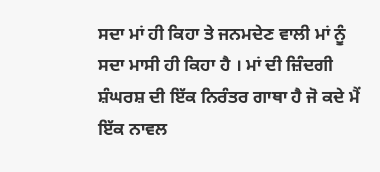ਸਦਾ ਮਾਂ ਹੀ ਕਿਹਾ ਤੇ ਜਨਮਦੇਣ ਵਾਲੀ ਮਾਂ ਨੂੰ ਸਦਾ ਮਾਸੀ ਹੀ ਕਿਹਾ ਹੈ । ਮਾਂ ਦੀ ਜ਼ਿੰਦਗੀ ਸ਼ੰਘਰਸ਼ ਦੀ ਇੱਕ ਨਿਰੰਤਰ ਗਾਥਾ ਹੈ ਜੋ ਕਦੇ ਮੈਂ ਇੱਕ ਨਾਵਲ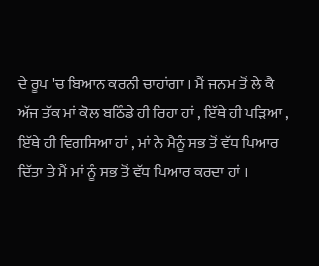ਦੇ ਰੂਪ 'ਚ ਬਿਆਨ ਕਰਨੀ ਚਾਹਾਂਗਾ । ਮੈਂ ਜਨਮ ਤੋਂ ਲੇ ਕੈ ਅੱਜ ਤੱਕ ਮਾਂ ਕੋਲ ਬਠਿੰਡੇ ਹੀ ਰਿਹਾ ਹਾਂ , ਇੱਥੇ ਹੀ ਪੜਿਆ , ਇੱਥੇ ਹੀ ਵਿਗਸਿਆ ਹਾਂ , ਮਾਂ ਨੇ ਮੈਨੂੰ ਸਭ ਤੋਂ ਵੱਧ ਪਿਆਰ ਦਿੱਤਾ ਤੇ ਮੈਂ ਮਾਂ ਨੂੰ ਸਭ ਤੋਂ ਵੱਧ ਪਿਆਰ ਕਰਦਾ ਹਾਂ ।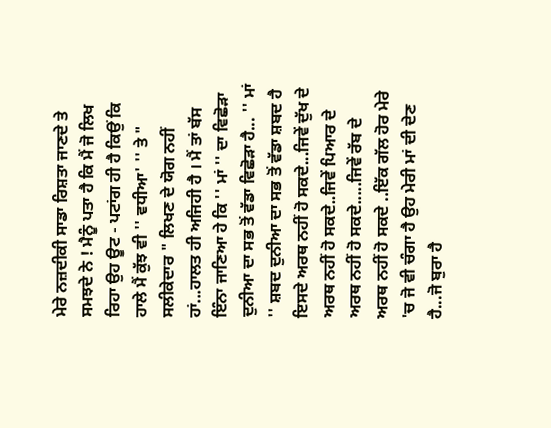ਮੇਰੇ ਨਜ਼ਦੀਕੀ ਸਾਡਾ ਰਿਸ਼ਤਾ ਜਾਣਦੇ ਤੇ ਸਮਝਦੇ ਨੇ ! ਮੈਨੂੰ ਪਤਾ ਹੈ ਕਿ ਮੈਂ ਜੋ ਲਿਖ ਰਿਹਾ ਉਹ ਊਟ - ਪਟਾਂਗ ਹੀ ਹੈ ਕਿਉਂ ਕਿ ਹਾਲੇ ਮੈਂ ਕੁੱਝ ਵੀ '' ਵਧੀਆ' '' ਤੇ " ਸਲੀਕੇਦਾਰ " ਲਿਖਣ ਦੇ ਯੋਗ ਨਹੀਂ ਹਾਂ...ਹਾਲਤ ਹੀ ਅਜਿਹੀ ਹੈ । ਮੈਂ ਤਾਂ ਬੱਸ ਇੰਨਾ ਜਾਣਿਆ ਹੇ ਕਿ '' ਮਾਂ '' ਦਾ ਵਿਛੋੜਾ ਦੁਨੀਆ ਦਾ ਸਭ ਤੋਂ ਵੱਡਾ ਵਿਛੋੜਾ ਹੈ... '' ਮਾਂ '' ਸ਼ਬਦ ਦੁਨੀਆ ਦਾ ਸਭ ਤੋਂ ਵੱਡਾ ਸ਼ਬਦ ਹੈ ਇਸਦੇ ਅਰਥ ਨਹੀਂ ਹੋ ਸਕਦੇ...ਜਿਵੇਂ ਦੁੱਖ ਦੇ ਅਰਥ ਨਹੀਂ ਹੋ ਸਕਦੇ..ਜਿਵੇਂ ਪਿਆਰ ਦੇ ਅਰਥ ਨਹੀਂ ਹੋ ਸਕਦੇ.....ਜਿਵੇਂ ਰੱਬ ਦੇ ਅਰਥ ਨਹੀਂ ਹੋ ਸਕਦੇ ..ਇੱਕ ਗੱਲ ਹੋਰ ਮੇਰੇ 'ਚ ਜੋ ਵੀ ਚੰਗਾ ਹੈ ਉਹ ਮੇਰੀ ਮਾਂ ਦੀ ਦੇਣ ਹੈ...ਜੋ ਬੁਰਾ ਹੈ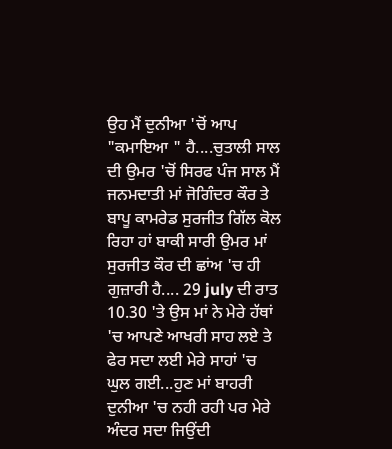ਉਹ ਮੈਂ ਦੁਨੀਆ 'ਚੋਂ ਆਪ "ਕਮਾਇਆ " ਹੈ....ਚੁਤਾਲੀ ਸਾਲ ਦੀ ਉਮਰ 'ਚੋਂ ਸਿਰਫ ਪੰਜ ਸਾਲ ਮੈਂ ਜਨਮਦਾਤੀ ਮਾਂ ਜੋਗਿੰਦਰ ਕੌਰ ਤੇ ਬਾਪੂ ਕਾਮਰੇਡ ਸੁਰਜੀਤ ਗਿੱਲ ਕੋਲ ਰਿਹਾ ਹਾਂ ਬਾਕੀ ਸਾਰੀ ਉਮਰ ਮਾਂ ਸੁਰਜੀਤ ਕੌਰ ਦੀ ਛਾਂਅ 'ਚ ਹੀ ਗੁਜ਼ਾਰੀ ਹੈ.... 29 july ਦੀ ਰਾਤ 10.30 'ਤੇ ਉਸ ਮਾਂ ਨੇ ਮੇਰੇ ਹੱਥਾਂ 'ਚ ਆਪਣੇ ਆਖਰੀ ਸਾਹ ਲਏ ਤੇ ਫੇਰ ਸਦਾ ਲਈ ਮੇਰੇ ਸਾਹਾਂ 'ਚ ਘੁਲ ਗਈ...ਹੁਣ ਮਾਂ ਬਾਹਰੀ ਦੁਨੀਆ 'ਚ ਨਹੀ ਰਹੀ ਪਰ ਮੇਰੇ ਅੰਦਰ ਸਦਾ ਜਿਉਂਦੀ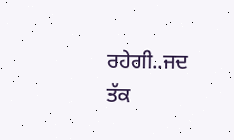ਰਹੇਗੀ..ਜਦ ਤੱਕ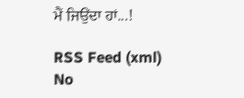ਮੈਂ ਜਿਉਂਦਾ ਹਾਂ...!

RSS Feed (xml)
No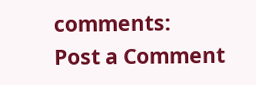comments:
Post a Comment